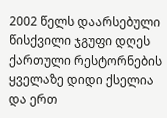2002 წელს დაარსებული წისქვილი ჯგუფი დღეს ქართული რესტორნების ყველაზე დიდი ქსელია და ერთ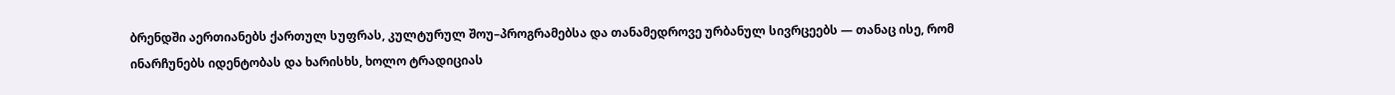ბრენდში აერთიანებს ქართულ სუფრას, კულტურულ შოუ–პროგრამებსა და თანამედროვე ურბანულ სივრცეებს — თანაც ისე, რომ ინარჩუნებს იდენტობას და ხარისხს, ხოლო ტრადიციას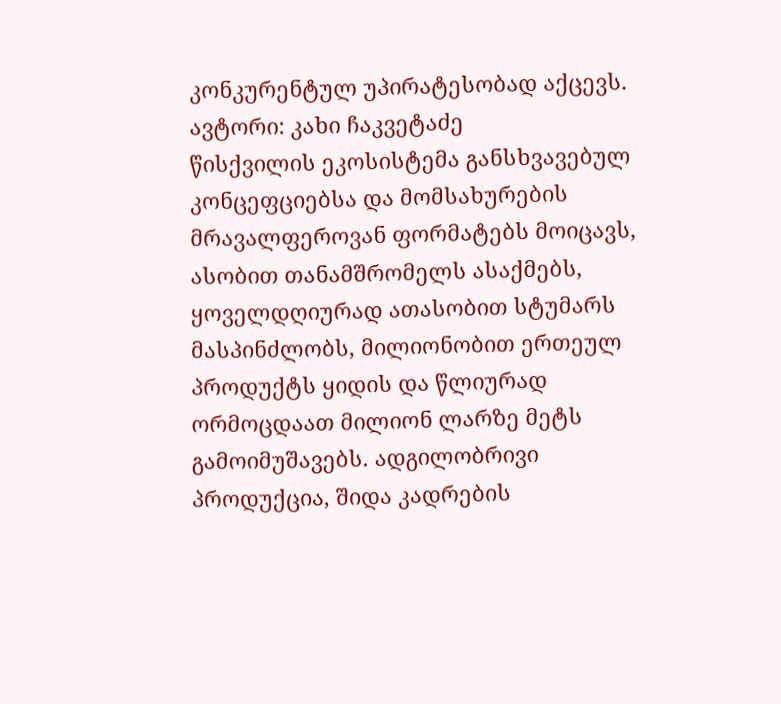კონკურენტულ უპირატესობად აქცევს.
ავტორი: კახი ჩაკვეტაძე
წისქვილის ეკოსისტემა განსხვავებულ კონცეფციებსა და მომსახურების მრავალფეროვან ფორმატებს მოიცავს, ასობით თანამშრომელს ასაქმებს, ყოველდღიურად ათასობით სტუმარს მასპინძლობს, მილიონობით ერთეულ პროდუქტს ყიდის და წლიურად ორმოცდაათ მილიონ ლარზე მეტს გამოიმუშავებს. ადგილობრივი პროდუქცია, შიდა კადრების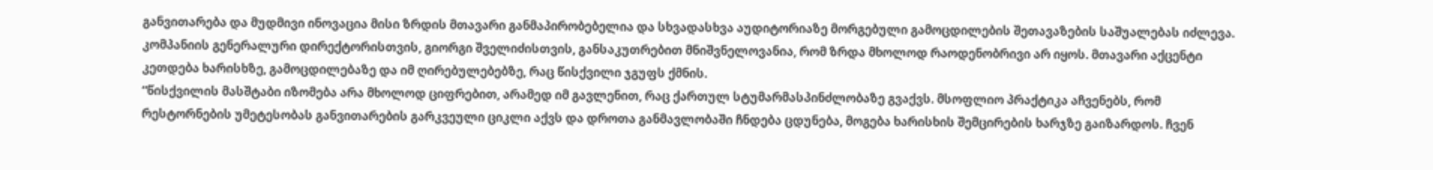განვითარება და მუდმივი ინოვაცია მისი ზრდის მთავარი განმაპირობებელია და სხვადასხვა აუდიტორიაზე მორგებული გამოცდილების შეთავაზების საშუალებას იძლევა.
კომპანიის გენერალური დირექტორისთვის, გიორგი შველიძისთვის, განსაკუთრებით მნიშვნელოვანია, რომ ზრდა მხოლოდ რაოდენობრივი არ იყოს. მთავარი აქცენტი კეთდება ხარისხზე, გამოცდილებაზე და იმ ღირებულებებზე, რაც წისქვილი ჯგუფს ქმნის.
“წისქვილის მასშტაბი იზომება არა მხოლოდ ციფრებით, არამედ იმ გავლენით, რაც ქართულ სტუმარმასპინძლობაზე გვაქვს. მსოფლიო პრაქტიკა აჩვენებს, რომ რესტორნების უმეტესობას განვითარების გარკვეული ციკლი აქვს და დროთა განმავლობაში ჩნდება ცდუნება, მოგება ხარისხის შემცირების ხარჯზე გაიზარდოს. ჩვენ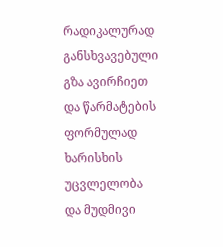რადიკალურად განსხვავებული გზა ავირჩიეთ და წარმატების ფორმულად ხარისხის უცვლელობა და მუდმივი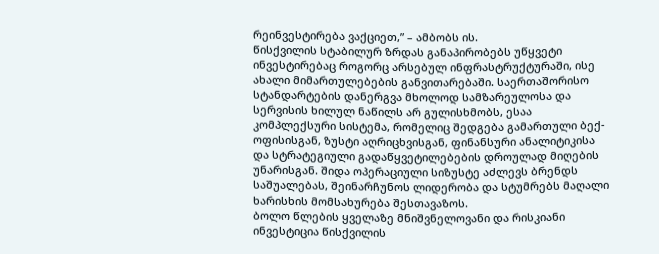რეინვესტირება ვაქციეთ,” – ამბობს ის.
წისქვილის სტაბილურ ზრდას განაპირობებს უწყვეტი ინვესტირებაც როგორც არსებულ ინფრასტრუქტურაში, ისე ახალი მიმართულებების განვითარებაში. საერთაშორისო სტანდარტების დანერგვა მხოლოდ სამზარეულოსა და სერვისის ხილულ ნაწილს არ გულისხმობს, ესაა კომპლექსური სისტემა, რომელიც შედგება გამართული ბექ-ოფისისგან, ზუსტი აღრიცხვისგან, ფინანსური ანალიტიკისა და სტრატეგიული გადაწყვეტილებების დროულად მიღების უნარისგან. შიდა ოპერაციული სიზუსტე აძლევს ბრენდს საშუალებას, შეინარჩუნოს ლიდერობა და სტუმრებს მაღალი ხარისხის მომსახურება შესთავაზოს.
ბოლო წლების ყველაზე მნიშვნელოვანი და რისკიანი ინვესტიცია წისქვილის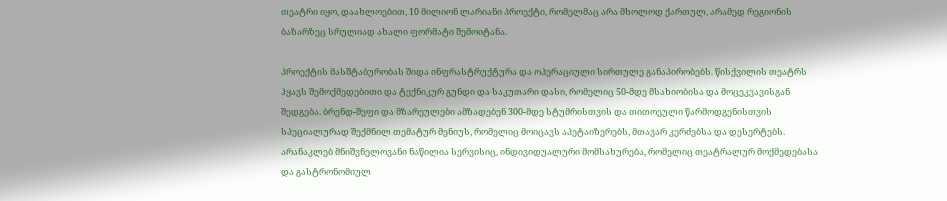თეატრი იყო, დაახლოებით, 10 მილიონ ლარიანი პროექტი, რომელმაც არა მხოლოდ ქართულ, არამედ რეგიონის ბაზარზეც სრულიად ახალი ფორმატი შემოიტანა.

პროექტის მასშტაბურობას შიდა ინფრასტრუქტურა და ოპერაციული სირთულე განაპირობებს. წისქვილის თეატრს ჰყავს შემოქმედებითი და ტექნიკურ გუნდი და საკუთარი დასი, რომელიც 50-მდე მსახიობისა და მოცეკვავისგან შედგება. ბრენდ-შეფი და მზარეულები ამზადებენ 300-მდე სტუმრისთვის და თითოეული წარმოდგენისთვის სპეციალურად შექმნილ თემატურ მენიუს, რომელიც მოიცავს აპეტაიზერებს, მთავარ კერძებსა და დესერტებს. არანაკლებ მნიშვნელოვანი ნაწილია სერვისიც, ინდივიდუალური მომსახურება, რომელიც თეატრალურ მოქმედებასა და გასტრონომიულ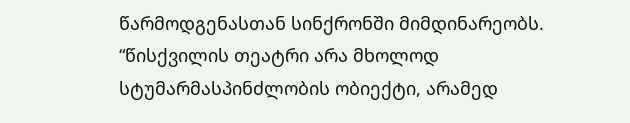წარმოდგენასთან სინქრონში მიმდინარეობს.
“წისქვილის თეატრი არა მხოლოდ სტუმარმასპინძლობის ობიექტი, არამედ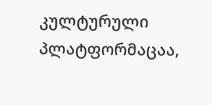კულტურული პლატფორმაცაა,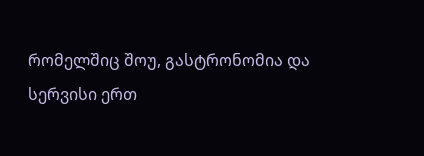რომელშიც შოუ, გასტრონომია და სერვისი ერთ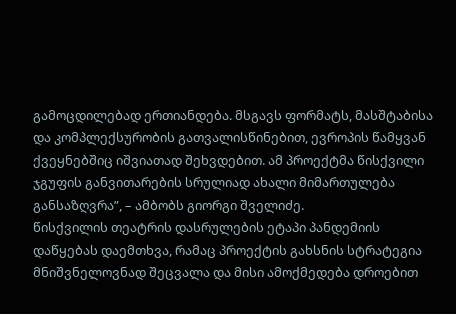გამოცდილებად ერთიანდება. მსგავს ფორმატს, მასშტაბისა და კომპლექსურობის გათვალისწინებით, ევროპის წამყვან ქვეყნებშიც იშვიათად შეხვდებით. ამ პროექტმა წისქვილი ჯგუფის განვითარების სრულიად ახალი მიმართულება განსაზღვრა”, – ამბობს გიორგი შველიძე.
წისქვილის თეატრის დასრულების ეტაპი პანდემიის დაწყებას დაემთხვა, რამაც პროექტის გახსნის სტრატეგია მნიშვნელოვნად შეცვალა და მისი ამოქმედება დროებით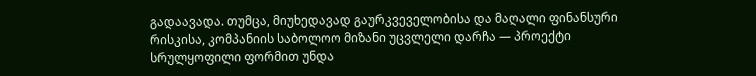გადაავადა. თუმცა, მიუხედავად გაურკვეველობისა და მაღალი ფინანსური რისკისა, კომპანიის საბოლოო მიზანი უცვლელი დარჩა — პროექტი სრულყოფილი ფორმით უნდა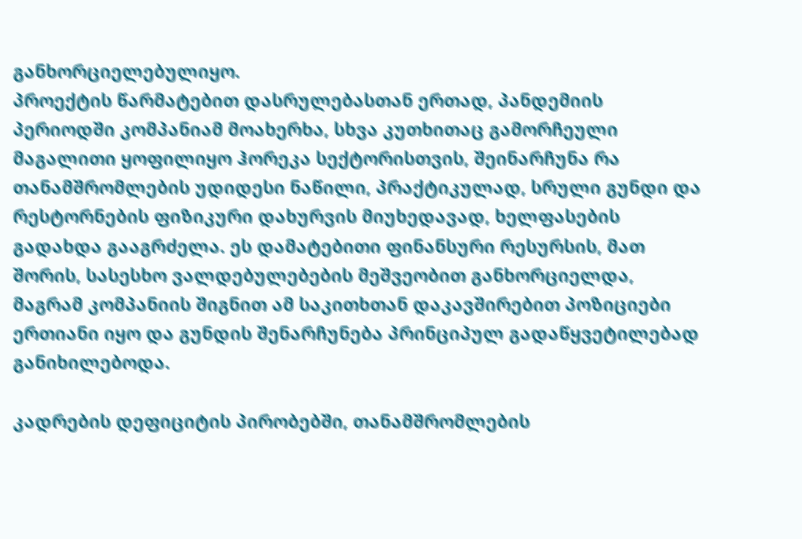განხორციელებულიყო.
პროექტის წარმატებით დასრულებასთან ერთად, პანდემიის პერიოდში კომპანიამ მოახერხა, სხვა კუთხითაც გამორჩეული მაგალითი ყოფილიყო ჰორეკა სექტორისთვის, შეინარჩუნა რა თანამშრომლების უდიდესი ნაწილი, პრაქტიკულად, სრული გუნდი და რესტორნების ფიზიკური დახურვის მიუხედავად, ხელფასების გადახდა გააგრძელა. ეს დამატებითი ფინანსური რესურსის, მათ შორის, სასესხო ვალდებულებების მეშვეობით განხორციელდა, მაგრამ კომპანიის შიგნით ამ საკითხთან დაკავშირებით პოზიციები ერთიანი იყო და გუნდის შენარჩუნება პრინციპულ გადაწყვეტილებად განიხილებოდა.

კადრების დეფიციტის პირობებში, თანამშრომლების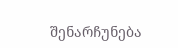შენარჩუნება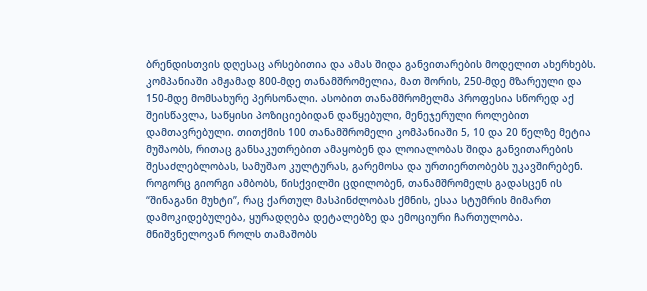ბრენდისთვის დღესაც არსებითია და ამას შიდა განვითარების მოდელით ახერხებს. კომპანიაში ამჟამად 800-მდე თანამშრომელია, მათ შორის, 250-მდე მზარეული და 150-მდე მომსახურე პერსონალი. ასობით თანამშრომელმა პროფესია სწორედ აქ შეისწავლა, საწყისი პოზიციებიდან დაწყებული, მენეჯერული როლებით დამთავრებული. თითქმის 100 თანამშრომელი კომპანიაში 5, 10 და 20 წელზე მეტია მუშაობს, რითაც განსაკუთრებით ამაყობენ და ლოიალობას შიდა განვითარების შესაძლებლობას, სამუშაო კულტურას, გარემოსა და ურთიერთობებს უკავშირებენ.
როგორც გიორგი ამბობს, წისქვილში ცდილობენ, თანამშრომელს გადასცენ ის “შინაგანი მუხტი”, რაც ქართულ მასპინძლობას ქმნის, ესაა სტუმრის მიმართ დამოკიდებულება, ყურადღება დეტალებზე და ემოციური ჩართულობა. მნიშვნელოვან როლს თამაშობს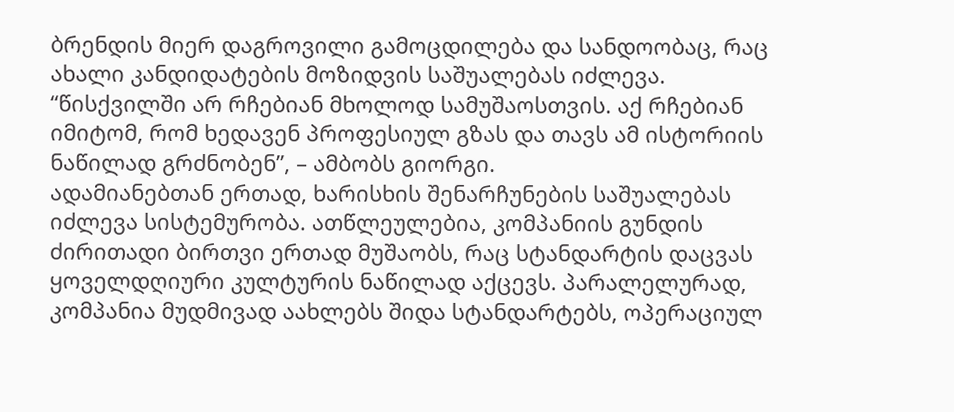ბრენდის მიერ დაგროვილი გამოცდილება და სანდოობაც, რაც ახალი კანდიდატების მოზიდვის საშუალებას იძლევა.
“წისქვილში არ რჩებიან მხოლოდ სამუშაოსთვის. აქ რჩებიან იმიტომ, რომ ხედავენ პროფესიულ გზას და თავს ამ ისტორიის ნაწილად გრძნობენ”, – ამბობს გიორგი.
ადამიანებთან ერთად, ხარისხის შენარჩუნების საშუალებას იძლევა სისტემურობა. ათწლეულებია, კომპანიის გუნდის ძირითადი ბირთვი ერთად მუშაობს, რაც სტანდარტის დაცვას ყოველდღიური კულტურის ნაწილად აქცევს. პარალელურად, კომპანია მუდმივად აახლებს შიდა სტანდარტებს, ოპერაციულ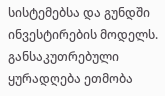სისტემებსა და გუნდში ინვესტირების მოდელს. განსაკუთრებული ყურადღება ეთმობა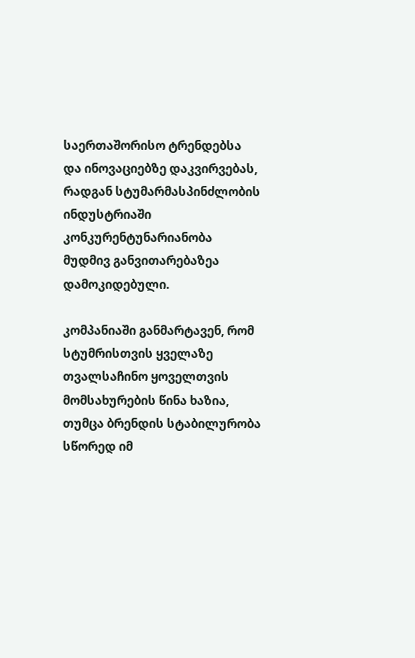საერთაშორისო ტრენდებსა და ინოვაციებზე დაკვირვებას, რადგან სტუმარმასპინძლობის ინდუსტრიაში კონკურენტუნარიანობა მუდმივ განვითარებაზეა დამოკიდებული.

კომპანიაში განმარტავენ, რომ სტუმრისთვის ყველაზე თვალსაჩინო ყოველთვის მომსახურების წინა ხაზია, თუმცა ბრენდის სტაბილურობა სწორედ იმ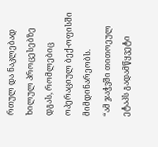რთულ და ნაკლებად ხილულ პროცესებზე დგას, რომლებიც ოპერაციულ ბექ-ოფისში მიმდინარეობს.
“ამ ჯაჭვში თითოეულ ეტაპს გადამწყვეტი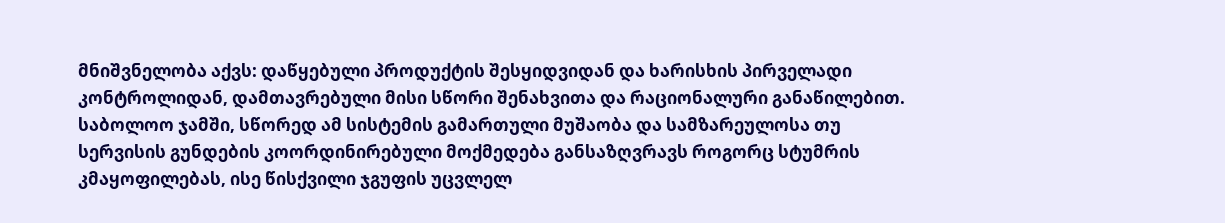მნიშვნელობა აქვს: დაწყებული პროდუქტის შესყიდვიდან და ხარისხის პირველადი კონტროლიდან, დამთავრებული მისი სწორი შენახვითა და რაციონალური განაწილებით. საბოლოო ჯამში, სწორედ ამ სისტემის გამართული მუშაობა და სამზარეულოსა თუ სერვისის გუნდების კოორდინირებული მოქმედება განსაზღვრავს როგორც სტუმრის კმაყოფილებას, ისე წისქვილი ჯგუფის უცვლელ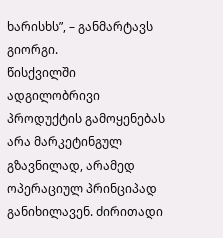ხარისხს”, – განმარტავს გიორგი.
წისქვილში ადგილობრივი პროდუქტის გამოყენებას არა მარკეტინგულ გზავნილად, არამედ ოპერაციულ პრინციპად განიხილავენ. ძირითადი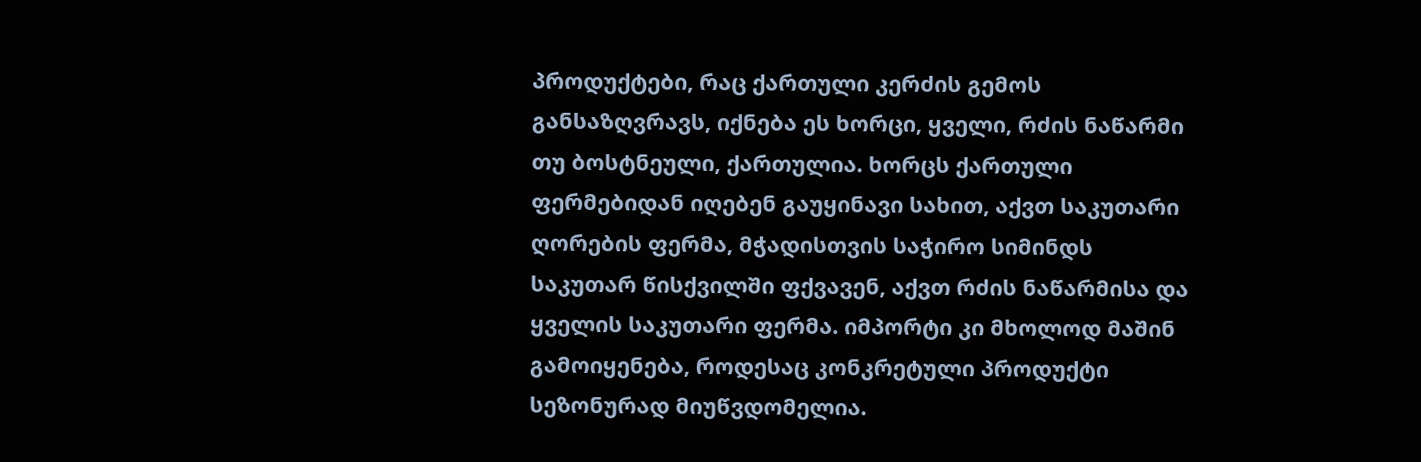პროდუქტები, რაც ქართული კერძის გემოს განსაზღვრავს, იქნება ეს ხორცი, ყველი, რძის ნაწარმი თუ ბოსტნეული, ქართულია. ხორცს ქართული ფერმებიდან იღებენ გაუყინავი სახით, აქვთ საკუთარი ღორების ფერმა, მჭადისთვის საჭირო სიმინდს საკუთარ წისქვილში ფქვავენ, აქვთ რძის ნაწარმისა და ყველის საკუთარი ფერმა. იმპორტი კი მხოლოდ მაშინ გამოიყენება, როდესაც კონკრეტული პროდუქტი სეზონურად მიუწვდომელია.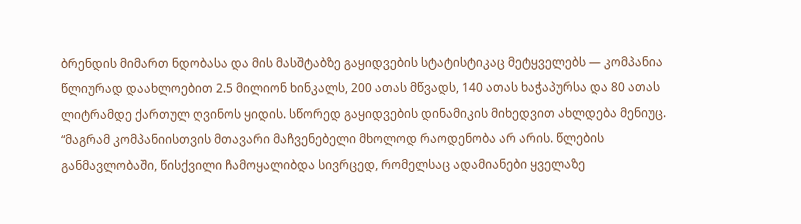ბრენდის მიმართ ნდობასა და მის მასშტაბზე გაყიდვების სტატისტიკაც მეტყველებს — კომპანია წლიურად დაახლოებით 2.5 მილიონ ხინკალს, 200 ათას მწვადს, 140 ათას ხაჭაპურსა და 80 ათას ლიტრამდე ქართულ ღვინოს ყიდის. სწორედ გაყიდვების დინამიკის მიხედვით ახლდება მენიუც.
“მაგრამ კომპანიისთვის მთავარი მაჩვენებელი მხოლოდ რაოდენობა არ არის. წლების განმავლობაში, წისქვილი ჩამოყალიბდა სივრცედ, რომელსაც ადამიანები ყველაზე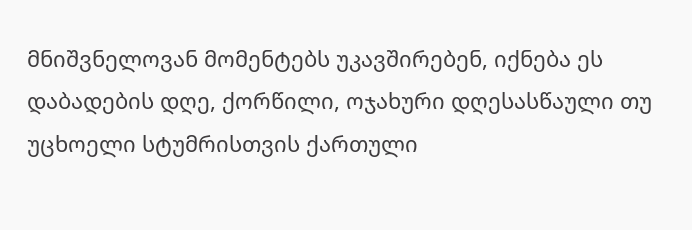მნიშვნელოვან მომენტებს უკავშირებენ, იქნება ეს დაბადების დღე, ქორწილი, ოჯახური დღესასწაული თუ უცხოელი სტუმრისთვის ქართული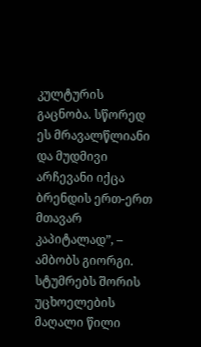კულტურის გაცნობა. სწორედ ეს მრავალწლიანი და მუდმივი არჩევანი იქცა ბრენდის ერთ-ერთ მთავარ კაპიტალად”, – ამბობს გიორგი.
სტუმრებს შორის უცხოელების მაღალი წილი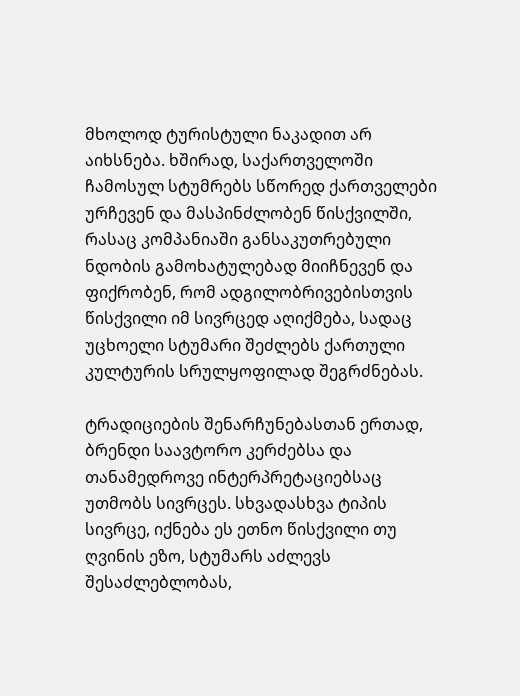მხოლოდ ტურისტული ნაკადით არ აიხსნება. ხშირად, საქართველოში ჩამოსულ სტუმრებს სწორედ ქართველები ურჩევენ და მასპინძლობენ წისქვილში, რასაც კომპანიაში განსაკუთრებული ნდობის გამოხატულებად მიიჩნევენ და ფიქრობენ, რომ ადგილობრივებისთვის წისქვილი იმ სივრცედ აღიქმება, სადაც უცხოელი სტუმარი შეძლებს ქართული კულტურის სრულყოფილად შეგრძნებას.

ტრადიციების შენარჩუნებასთან ერთად, ბრენდი საავტორო კერძებსა და თანამედროვე ინტერპრეტაციებსაც უთმობს სივრცეს. სხვადასხვა ტიპის სივრცე, იქნება ეს ეთნო წისქვილი თუ ღვინის ეზო, სტუმარს აძლევს შესაძლებლობას,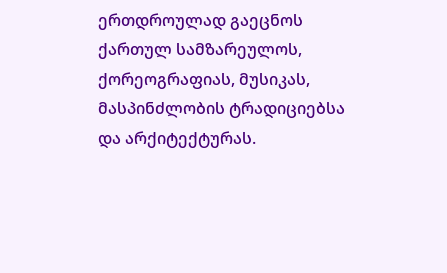ერთდროულად გაეცნოს ქართულ სამზარეულოს, ქორეოგრაფიას, მუსიკას, მასპინძლობის ტრადიციებსა და არქიტექტურას.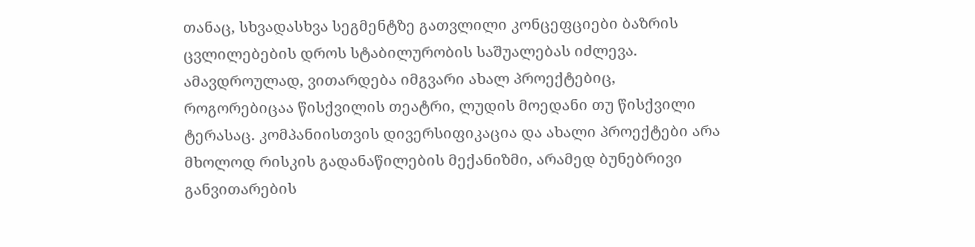თანაც, სხვადასხვა სეგმენტზე გათვლილი კონცეფციები ბაზრის ცვლილებების დროს სტაბილურობის საშუალებას იძლევა.
ამავდროულად, ვითარდება იმგვარი ახალ პროექტებიც, როგორებიცაა წისქვილის თეატრი, ლუდის მოედანი თუ წისქვილი ტერასაც. კომპანიისთვის დივერსიფიკაცია და ახალი პროექტები არა მხოლოდ რისკის გადანაწილების მექანიზმი, არამედ ბუნებრივი განვითარების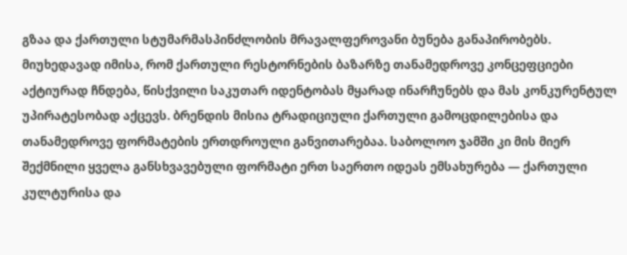გზაა და ქართული სტუმარმასპინძლობის მრავალფეროვანი ბუნება განაპირობებს.
მიუხედავად იმისა, რომ ქართული რესტორნების ბაზარზე თანამედროვე კონცეფციები აქტიურად ჩნდება, წისქვილი საკუთარ იდენტობას მყარად ინარჩუნებს და მას კონკურენტულ უპირატესობად აქცევს. ბრენდის მისია ტრადიციული ქართული გამოცდილებისა და თანამედროვე ფორმატების ერთდროული განვითარებაა. საბოლოო ჯამში კი მის მიერ შექმნილი ყველა განსხვავებული ფორმატი ერთ საერთო იდეას ემსახურება — ქართული კულტურისა და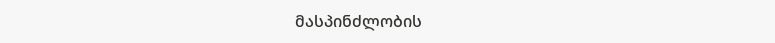მასპინძლობის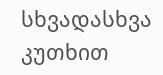სხვადასხვა კუთხით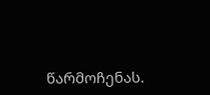წარმოჩენას.